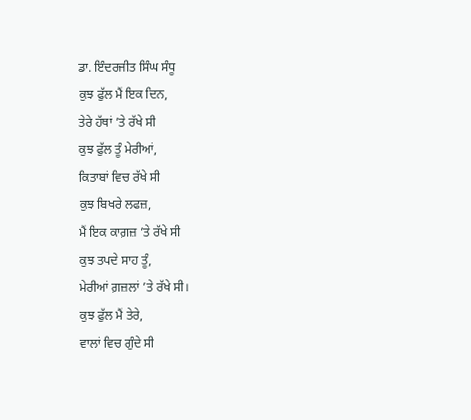ਡਾ. ਇੰਦਰਜੀਤ ਸਿੰਘ ਸੰਧੂ
ਕੁਝ ਫੁੱਲ ਮੈਂ ਇਕ ਦਿਨ,
ਤੇਰੇ ਹੱਥਾਂ ’ਤੇ ਰੱਖੇ ਸੀ
ਕੁਝ ਫੁੱਲ ਤੂੰ ਮੇਰੀਆਂ,
ਕਿਤਾਬਾਂ ਵਿਚ ਰੱਖੇ ਸੀ
ਕੁਝ ਬਿਖਰੇ ਲਫਜ਼,
ਮੈਂ ਇਕ ਕਾਗ਼ਜ਼ ’ਤੇ ਰੱਖੇ ਸੀ
ਕੁਝ ਤਪਦੇ ਸਾਹ ਤੂੰ,
ਮੇਰੀਆਂ ਗ਼ਜ਼ਲਾਂ ’ਤੇ ਰੱਖੇ ਸੀ।
ਕੁਝ ਫੁੱਲ ਮੈਂ ਤੇਰੇ,
ਵਾਲਾਂ ਵਿਚ ਗੁੰਦੇ ਸੀ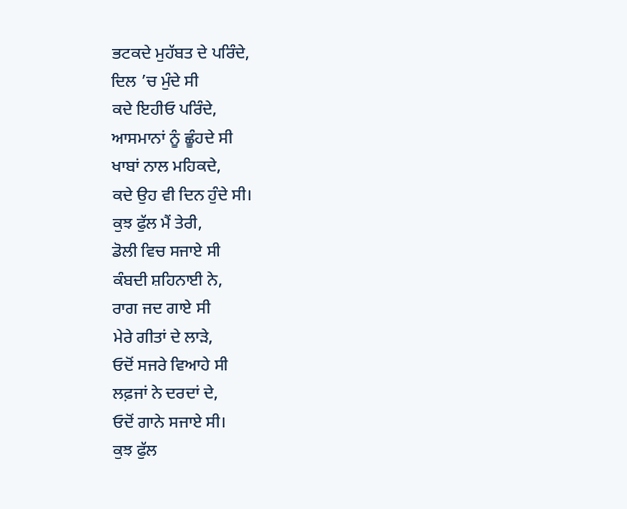ਭਟਕਦੇ ਮੁਹੱਬਤ ਦੇ ਪਰਿੰਦੇ,
ਦਿਲ ’ਚ ਮੁੰਦੇ ਸੀ
ਕਦੇ ਇਹੀਓ ਪਰਿੰਦੇ,
ਆਸਮਾਨਾਂ ਨੂੰ ਛੂੰਹਦੇ ਸੀ
ਖਾਬਾਂ ਨਾਲ ਮਹਿਕਦੇ,
ਕਦੇ ਉਹ ਵੀ ਦਿਨ ਹੁੰਦੇ ਸੀ।
ਕੁਝ ਫੁੱਲ ਮੈਂ ਤੇਰੀ,
ਡੋਲੀ ਵਿਚ ਸਜਾਏ ਸੀ
ਕੰਬਦੀ ਸ਼ਹਿਨਾਈ ਨੇ,
ਰਾਗ ਜਦ ਗਾਏ ਸੀ
ਮੇਰੇ ਗੀਤਾਂ ਦੇ ਲਾੜੇ,
ਓਦੋਂ ਸਜਰੇ ਵਿਆਹੇ ਸੀ
ਲਫ਼ਜਾਂ ਨੇ ਦਰਦਾਂ ਦੇ,
ਓਦੋਂ ਗਾਨੇ ਸਜਾਏ ਸੀ।
ਕੁਝ ਫੁੱਲ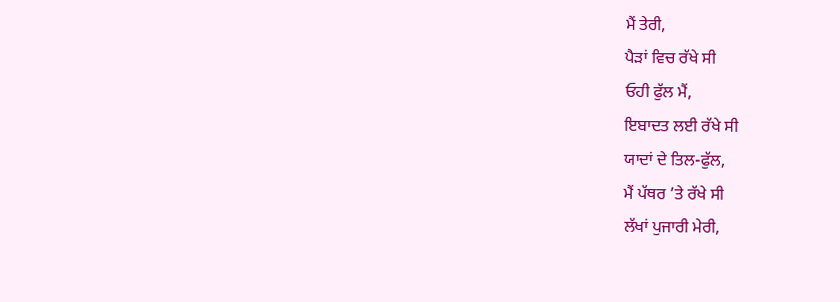ਮੈਂ ਤੇਰੀ,
ਪੈੜਾਂ ਵਿਚ ਰੱਖੇ ਸੀ
ਓਹੀ ਫੁੱਲ ਮੈਂ,
ਇਬਾਦਤ ਲਈ ਰੱਖੇ ਸੀ
ਯਾਦਾਂ ਦੇ ਤਿਲ-ਫੁੱਲ,
ਮੈਂ ਪੱਥਰ ’ਤੇ ਰੱਖੇ ਸੀ
ਲੱਖਾਂ ਪੁਜਾਰੀ ਮੇਰੀ,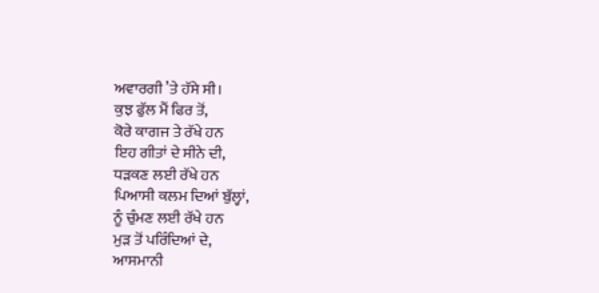ਅਵਾਰਗੀ ’ਤੇ ਹੱਸੇ ਸੀ।
ਕੁਝ ਫੁੱਲ ਮੈਂ ਫਿਰ ਤੋਂ,
ਕੋਰੇ ਕਾਗਜ ਤੇ ਰੱਖੇ ਹਨ
ਇਹ ਗੀਤਾਂ ਦੇ ਸੀਨੇ ਦੀ,
ਧੜਕਣ ਲਈ ਰੱਖੇ ਹਨ
ਪਿਆਸੀ ਕਲਮ ਦਿਆਂ ਬੁੱਲ੍ਹਾਂ,
ਨੂੰ ਚੁੰਮਣ ਲਈ ਰੱਖੇ ਹਨ
ਮੁੜ ਤੋਂ ਪਰਿੰਦਿਆਂ ਦੇ,
ਆਸਮਾਨੀ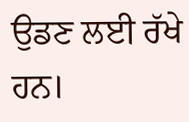ਉਡਣ ਲਈ ਰੱਖੇ ਹਨ।